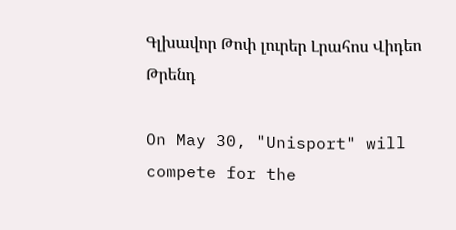Գլխավոր Թոփ լուրեր Լրահոս Վիդեո Թրենդ

On May 30, "Unisport" will compete for the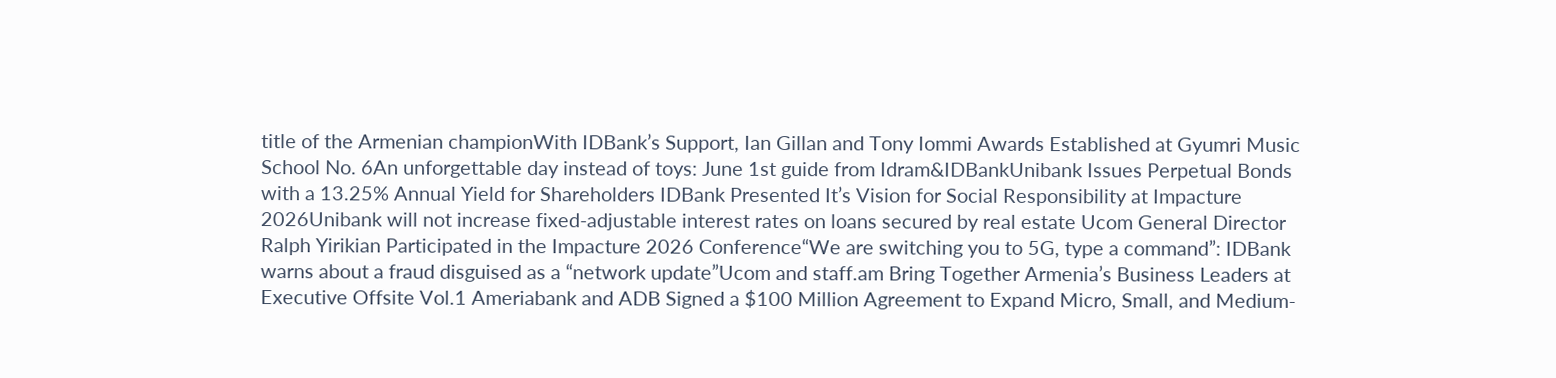title of the Armenian championWith IDBank’s Support, Ian Gillan and Tony Iommi Awards Established at Gyumri Music School No. 6An unforgettable day instead of toys: June 1st guide from Idram&IDBankUnibank Issues Perpetual Bonds with a 13.25% Annual Yield for Shareholders IDBank Presented It’s Vision for Social Responsibility at Impacture 2026Unibank will not increase fixed-adjustable interest rates on loans secured by real estate Ucom General Director Ralph Yirikian Participated in the Impacture 2026 Conference“We are switching you to 5G, type a command”: IDBank warns about a fraud disguised as a “network update”Ucom and staff.am Bring Together Armenia’s Business Leaders at Executive Offsite Vol.1 Ameriabank and ADB Signed a $100 Million Agreement to Expand Micro, Small, and Medium-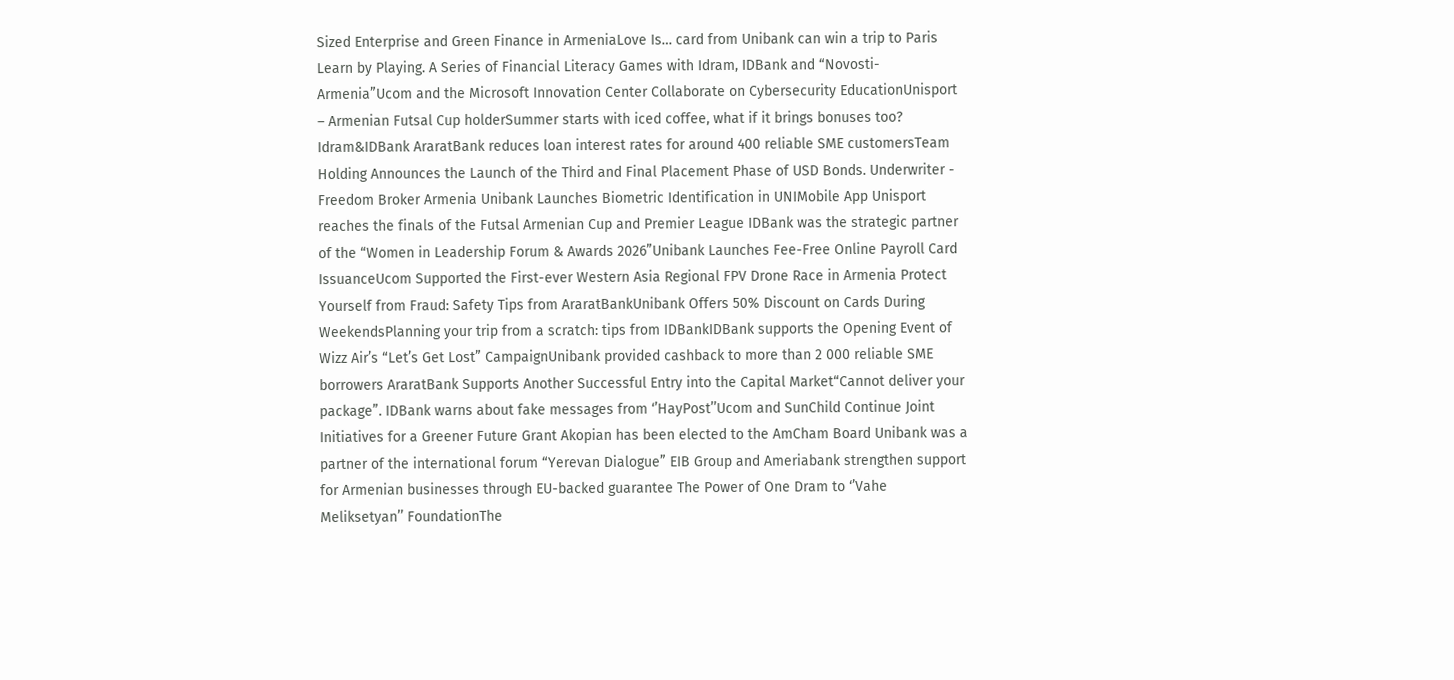Sized Enterprise and Green Finance in ArmeniaLove Is… card from Unibank can win a trip to Paris Learn by Playing. A Series of Financial Literacy Games with Idram, IDBank and “Novosti-Armenia”Ucom and the Microsoft Innovation Center Collaborate on Cybersecurity EducationUnisport – Armenian Futsal Cup holderSummer starts with iced coffee, what if it brings bonuses too? Idram&IDBank AraratBank reduces loan interest rates for around 400 reliable SME customersTeam Holding Announces the Launch of the Third and Final Placement Phase of USD Bonds. Underwriter - Freedom Broker Armenia Unibank Launches Biometric Identification in UNIMobile App Unisport reaches the finals of the Futsal Armenian Cup and Premier League IDBank was the strategic partner of the “Women in Leadership Forum & Awards 2026”Unibank Launches Fee-Free Online Payroll Card IssuanceUcom Supported the First-ever Western Asia Regional FPV Drone Race in Armenia Protect Yourself from Fraud: Safety Tips from AraratBankUnibank Offers 50% Discount on Cards During WeekendsPlanning your trip from a scratch: tips from IDBankIDBank supports the Opening Event of Wizz Air’s “Let’s Get Lost” CampaignUnibank provided cashback to more than 2 000 reliable SME borrowers AraratBank Supports Another Successful Entry into the Capital Market“Cannot deliver your package”. IDBank warns about fake messages from ‘’HayPost’’Ucom and SunChild Continue Joint Initiatives for a Greener Future Grant Akopian has been elected to the AmCham Board Unibank was a partner of the international forum “Yerevan Dialogue” EIB Group and Ameriabank strengthen support for Armenian businesses through EU-backed guarantee The Power of One Dram to ‘’Vahe Meliksetyan’’ FoundationThe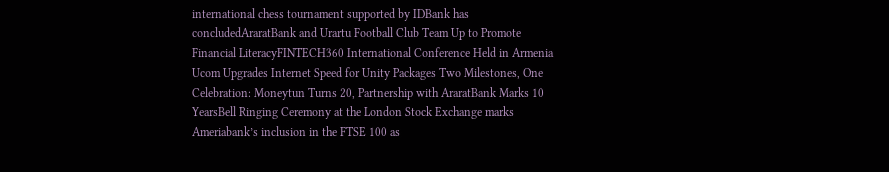international chess tournament supported by IDBank has concludedAraratBank and Urartu Football Club Team Up to Promote Financial LiteracyFINTECH360 International Conference Held in Armenia Ucom Upgrades Internet Speed for Unity Packages Two Milestones, One Celebration: Moneytun Turns 20, Partnership with AraratBank Marks 10 YearsBell Ringing Ceremony at the London Stock Exchange marks Ameriabank’s inclusion in the FTSE 100 as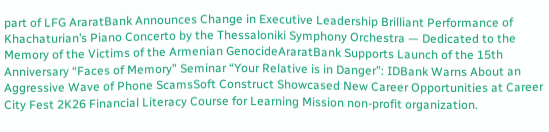part of LFG AraratBank Announces Change in Executive Leadership Brilliant Performance of Khachaturian’s Piano Concerto by the Thessaloniki Symphony Orchestra — Dedicated to the Memory of the Victims of the Armenian GenocideAraratBank Supports Launch of the 15th Anniversary “Faces of Memory” Seminar “Your Relative is in Danger”: IDBank Warns About an Aggressive Wave of Phone ScamsSoft Construct Showcased New Career Opportunities at Career City Fest 2K26 Financial Literacy Course for Learning Mission non-profit organization.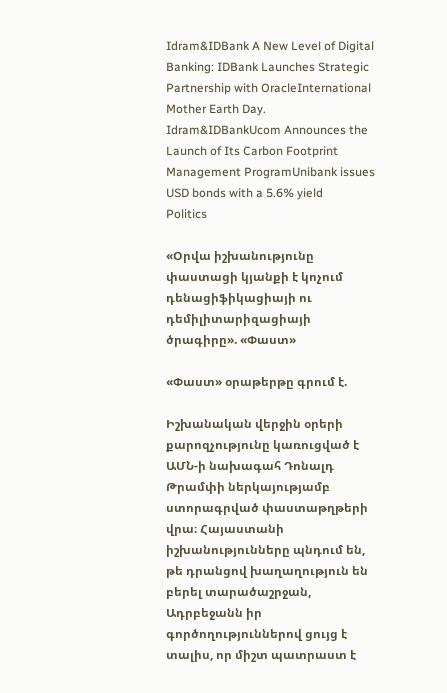Idram&IDBank A New Level of Digital Banking: IDBank Launches Strategic Partnership with OracleInternational Mother Earth Day. Idram&IDBankUcom Announces the Launch of Its Carbon Footprint Management ProgramUnibank issues USD bonds with a 5.6% yield
Politics

«Օրվա իշխանությունը փաստացի կյանքի է կոչում դենացիֆիկացիայի ու դեմիլիտարիզացիայի ծրագիրը». «Փաստ»

«Փաստ» օրաթերթը գրում է.

Իշխանական վերջին օրերի քարոզչությունը կառուցված է ԱՄՆ-ի նախագահ Դոնալդ Թրամփի ներկայությամբ ստորագրված փաստաթղթերի վրա։ Հայաստանի իշխանությունները պնդում են, թե դրանցով խաղաղություն են բերել տարածաշրջան, Ադրբեջանն իր գործողություններով ցույց է տալիս, որ միշտ պատրաստ է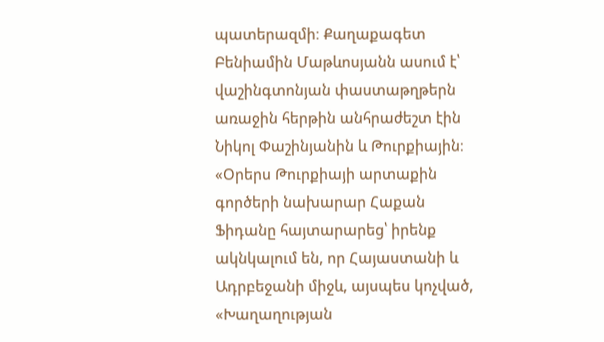պատերազմի։ Քաղաքագետ Բենիամին Մաթևոսյանն ասում է՝ վաշինգտոնյան փաստաթղթերն առաջին հերթին անհրաժեշտ էին Նիկոլ Փաշինյանին և Թուրքիային։ «Օրերս Թուրքիայի արտաքին գործերի նախարար Հաքան Ֆիդանը հայտարարեց՝ իրենք ակնկալում են, որ Հայաստանի և Ադրբեջանի միջև, այսպես կոչված, «Խաղաղության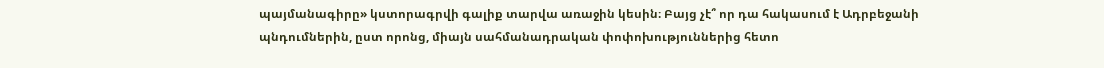պայմանագիրը» կստորագրվի գալիք տարվա առաջին կեսին։ Բայց չէ՞ որ դա հակասում է Ադրբեջանի պնդումներին, ըստ որոնց, միայն սահմանադրական փոփոխություններից հետո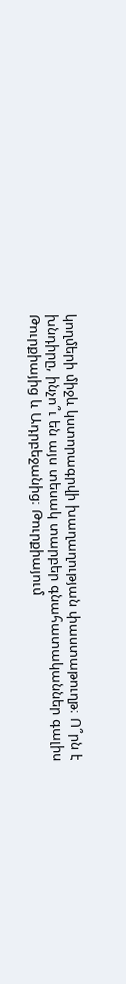կողմերի միջև կստորագրվի խաղաղության փաստաթուղթ։ Ո՞րն է խնդիրը, ինչո՞ւ են այս տեսակ տարբեր գնահատականներ գալիս Թուրքիայից և Ադրբեջանից։ Թուրքիայում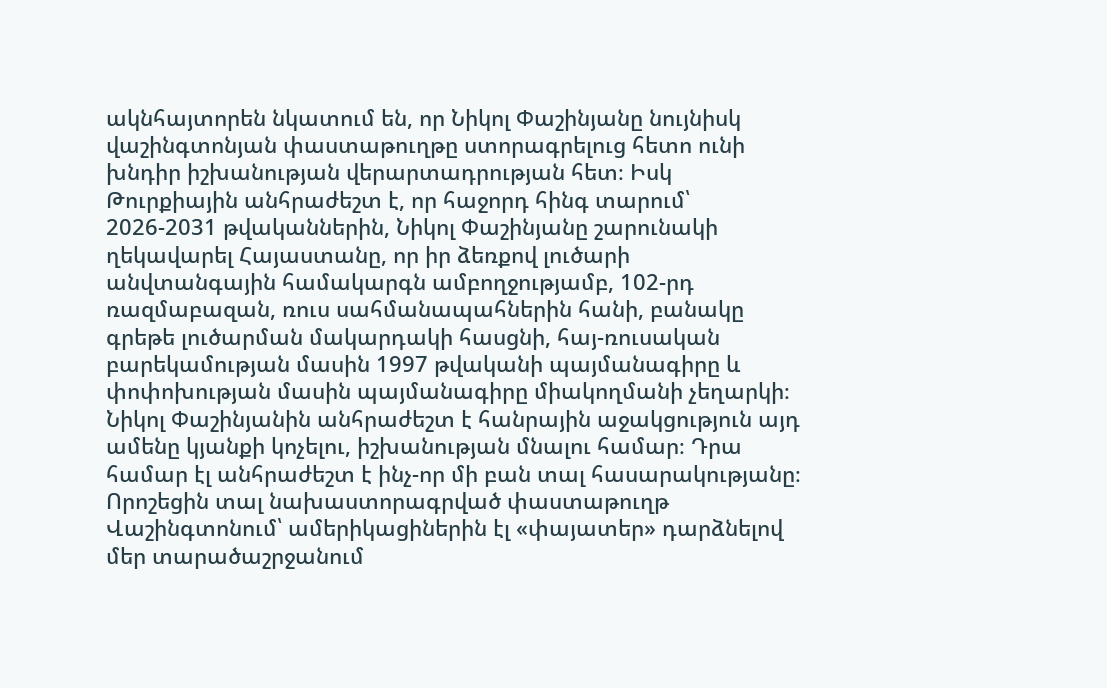ակնհայտորեն նկատում են, որ Նիկոլ Փաշինյանը նույնիսկ վաշինգտոնյան փաստաթուղթը ստորագրելուց հետո ունի խնդիր իշխանության վերարտադրության հետ։ Իսկ Թուրքիային անհրաժեշտ է, որ հաջորդ հինգ տարում՝ 2026-2031 թվականներին, Նիկոլ Փաշինյանը շարունակի ղեկավարել Հայաստանը, որ իր ձեռքով լուծարի անվտանգային համակարգն ամբողջությամբ, 102-րդ ռազմաբազան, ռուս սահմանապահներին հանի, բանակը գրեթե լուծարման մակարդակի հասցնի, հայ-ռուսական բարեկամության մասին 1997 թվականի պայմանագիրը և փոփոխության մասին պայմանագիրը միակողմանի չեղարկի։ Նիկոլ Փաշինյանին անհրաժեշտ է հանրային աջակցություն այդ ամենը կյանքի կոչելու, իշխանության մնալու համար։ Դրա համար էլ անհրաժեշտ է ինչ-որ մի բան տալ հասարակությանը։ Որոշեցին տալ նախաստորագրված փաստաթուղթ Վաշինգտոնում՝ ամերիկացիներին էլ «փայատեր» դարձնելով մեր տարածաշրջանում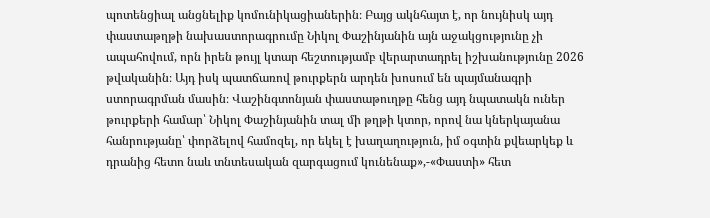պոտենցիալ անցնելիք կոմունիկացիաներին։ Բայց ակնհայտ է, որ նույնիսկ այդ փաստաթղթի նախաստորագրումը Նիկոլ Փաշինյանին այն աջակցությունը չի ապահովում, որն իրեն թույլ կտար հեշտությամբ վերարտադրել իշխանությունը 2026 թվականին։ Այդ իսկ պատճառով թուրքերն արդեն խոսում են պայմանագրի ստորագրման մասին։ Վաշինգտոնյան փաստաթուղթը հենց այդ նպատակն ուներ թուրքերի համար՝ Նիկոլ Փաշինյանին տալ մի թղթի կտոր, որով նա կներկայանա հանրությանը՝ փորձելով համոզել, որ եկել է խաղաղություն, իմ օգտին քվեարկեք և դրանից հետո նաև տնտեսական զարգացում կունենաք»,-«Փաստի» հետ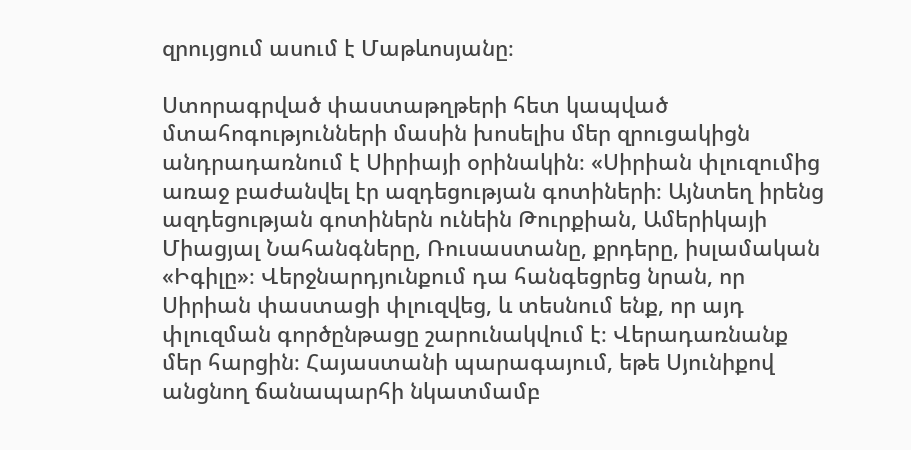զրույցում ասում է Մաթևոսյանը։

Ստորագրված փաստաթղթերի հետ կապված մտահոգությունների մասին խոսելիս մեր զրուցակիցն անդրադառնում է Սիրիայի օրինակին։ «Սիրիան փլուզումից առաջ բաժանվել էր ազդեցության գոտիների։ Այնտեղ իրենց ազդեցության գոտիներն ունեին Թուրքիան, Ամերիկայի Միացյալ Նահանգները, Ռուսաստանը, քրդերը, իսլամական «Իգիլը»։ Վերջնարդյունքում դա հանգեցրեց նրան, որ Սիրիան փաստացի փլուզվեց, և տեսնում ենք, որ այդ փլուզման գործընթացը շարունակվում է։ Վերադառնանք մեր հարցին։ Հայաստանի պարագայում, եթե Սյունիքով անցնող ճանապարհի նկատմամբ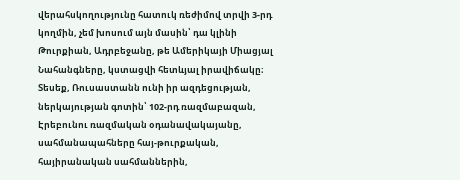վերահսկողությունը հատուկ ռեժիմով տրվի 3-րդ կողմին, չեմ խոսում այն մասին՝ դա կլինի Թուրքիան, Ադրբեջանը, թե Ամերիկայի Միացյալ Նահանգները, կստացվի հետևյալ իրավիճակը։ Տեսեք, Ռուսաստանն ունի իր ազդեցության, ներկայության գոտին՝ 102-րդ ռազմաբազան, Էրեբունու ռազմական օդանավակայանը, սահմանապահները հայ-թուրքական, հայիրանական սահմաններին,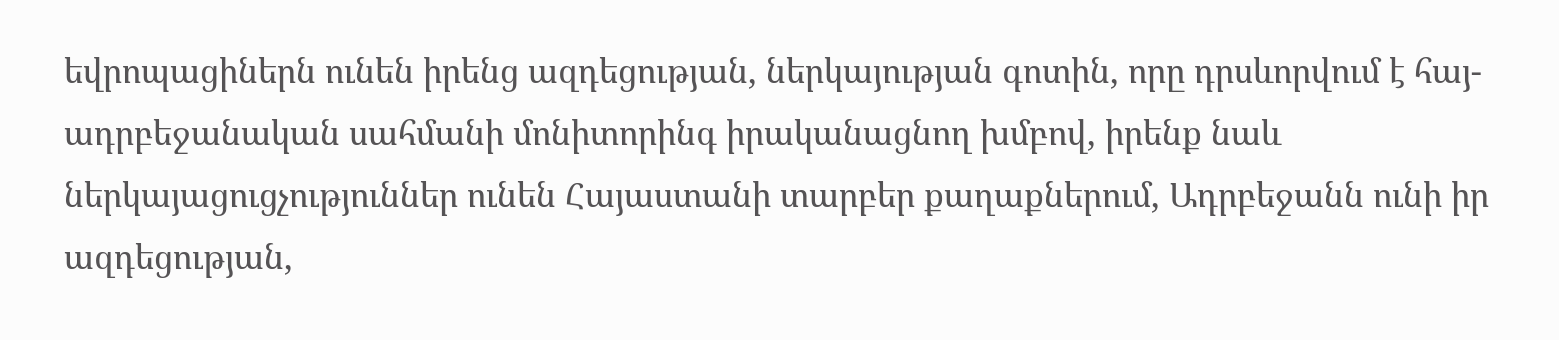եվրոպացիներն ունեն իրենց ազդեցության, ներկայության գոտին, որը դրսևորվում է հայ-ադրբեջանական սահմանի մոնիտորինգ իրականացնող խմբով, իրենք նաև ներկայացուցչություններ ունեն Հայաստանի տարբեր քաղաքներում, Ադրբեջանն ունի իր ազդեցության,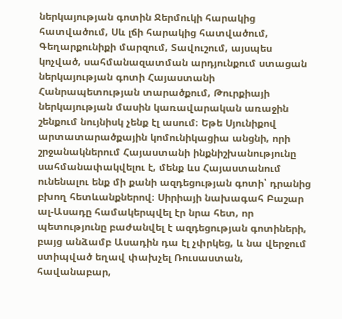ներկայության գոտին Ջերմուկի հարակից հատվածում, Սև լճի հարակից հատվածում, Գեղարքունիքի մարզում, Տավուշում, այսպես կոչված, սահմանազատման արդյունքում ստացան ներկայության գոտի Հայաստանի Հանրապետության տարածքում, Թուրքիայի ներկայության մասին կառավարական առաջին շենքում նույնիսկ չենք էլ ասում։ Եթե Սյունիքով արտատարածքային կոմունիկացիա անցնի, որի շրջանակներում Հայաստանի ինքնիշխանությունը սահմանափակվելու է, մենք ևս Հայաստանում ունենալու ենք մի քանի ազդեցության գոտի՝ դրանից բխող հետևանքներով։ Սիրիայի նախագահ Բաշար ալ-Ասադը համակերպվել էր նրա հետ, որ պետությունը բաժանվել է ազդեցության գոտիների, բայց անձամբ Ասադին դա էլ չփրկեց, և նա վերջում ստիպված եղավ փախչել Ռուսաստան, հավանաբար,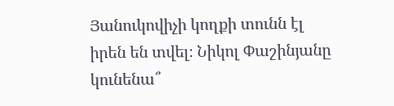Յանուկովիչի կողքի տունն էլ իրեն են տվել։ Նիկոլ Փաշինյանը կունենա՞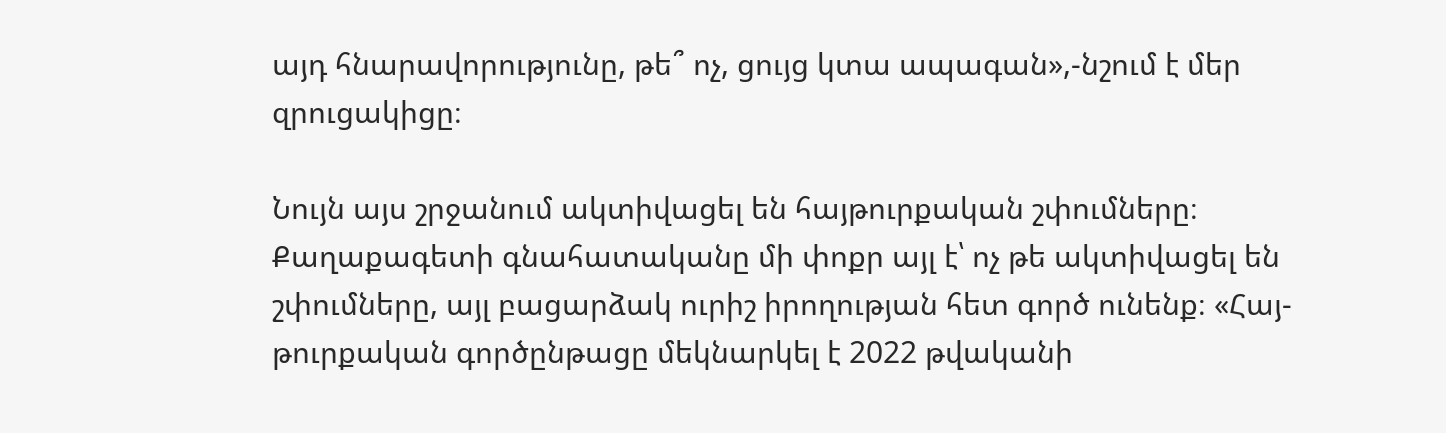այդ հնարավորությունը, թե՞ ոչ, ցույց կտա ապագան»,-նշում է մեր զրուցակիցը։

Նույն այս շրջանում ակտիվացել են հայթուրքական շփումները։ Քաղաքագետի գնահատականը մի փոքր այլ է՝ ոչ թե ակտիվացել են շփումները, այլ բացարձակ ուրիշ իրողության հետ գործ ունենք։ «Հայ-թուրքական գործընթացը մեկնարկել է 2022 թվականի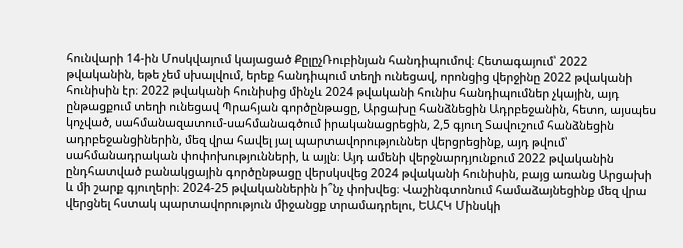հունվարի 14-ին Մոսկվայում կայացած ՔըլըչՌուբինյան հանդիպումով։ Հետագայում՝ 2022 թվականին, եթե չեմ սխալվում, երեք հանդիպում տեղի ունեցավ, որոնցից վերջինը 2022 թվականի հունիսին էր։ 2022 թվականի հունիսից մինչև 2024 թվականի հունիս հանդիպումներ չկային, այդ ընթացքում տեղի ունեցավ Պրահյան գործընթացը, Արցախը հանձնեցին Ադրբեջանին, հետո, այսպես կոչված, սահմանազատում-սահմանագծում իրականացրեցին, 2,5 գյուղ Տավուշում հանձնեցին ադրբեջանցիներին, մեզ վրա հավել յալ պարտավորություններ վերցրեցինք, այդ թվում՝ սահմանադրական փոփոխությունների, և այլն։ Այդ ամենի վերջնարդյունքում 2022 թվականին ընդհատված բանակցային գործընթացը վերսկսվեց 2024 թվականի հունիսին, բայց առանց Արցախի և մի շարք գյուղերի։ 2024-25 թվականներին ի՞նչ փոխվեց։ Վաշինգտոնում համաձայնեցինք մեզ վրա վերցնել հստակ պարտավորություն միջանցք տրամադրելու, ԵԱՀԿ Մինսկի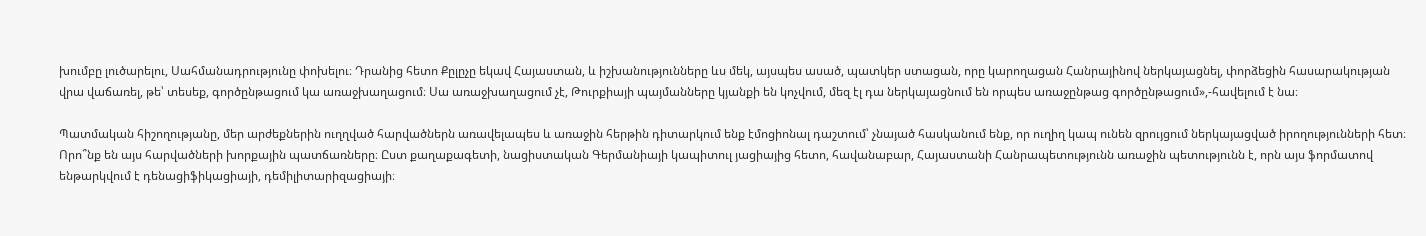խումբը լուծարելու, Սահմանադրությունը փոխելու։ Դրանից հետո Քըլըչը եկավ Հայաստան, և իշխանությունները ևս մեկ, այսպես ասած, պատկեր ստացան, որը կարողացան Հանրայինով ներկայացնել, փորձեցին հասարակության վրա վաճառել, թե՝ տեսեք, գործընթացում կա առաջխաղացում։ Սա առաջխաղացում չէ, Թուրքիայի պայմանները կյանքի են կոչվում, մեզ էլ դա ներկայացնում են որպես առաջընթաց գործընթացում»,-հավելում է նա։

Պատմական հիշողությանը, մեր արժեքներին ուղղված հարվածներն առավելապես և առաջին հերթին դիտարկում ենք էմոցիոնալ դաշտում՝ չնայած հասկանում ենք, որ ուղիղ կապ ունեն զրույցում ներկայացված իրողությունների հետ։ Որո՞նք են այս հարվածների խորքային պատճառները։ Ըստ քաղաքագետի, նացիստական Գերմանիայի կապիտուլ յացիայից հետո, հավանաբար, Հայաստանի Հանրապետությունն առաջին պետությունն է, որն այս ֆորմատով ենթարկվում է դենացիֆիկացիայի, դեմիլիտարիզացիայի։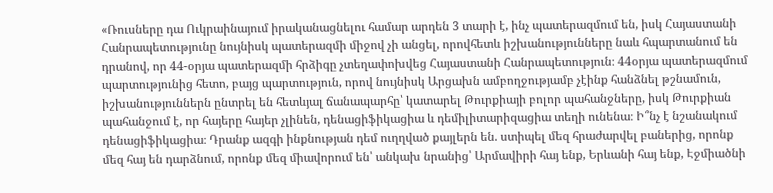«Ռուսները դա Ուկրաինայում իրականացնելու համար արդեն 3 տարի է, ինչ պատերազմում են, իսկ Հայաստանի Հանրապետությունը նույնիսկ պատերազմի միջով չի անցել, որովհետև իշխանությունները նաև հպարտանում են դրանով, որ 44-օրյա պատերազմի հրձիգը չտեղափոխվեց Հայաստանի Հանրապետություն։ 44օրյա պատերազմում պարտությունից հետո, բայց պարտություն, որով նույնիսկ Արցախն ամբողջությամբ չէինք հանձնել թշնամուն, իշխանություններն ընտրել են հետևյալ ճանապարհը՝ կատարել Թուրքիայի բոլոր պահանջները, իսկ Թուրքիան պահանջում է, որ հայերը հայեր չլինեն, դենացիֆիկացիա և դեմիլիտարիզացիա տեղի ունենա։ Ի՞նչ է նշանակում դենացիֆիկացիա։ Դրանք ազգի ինքնության դեմ ուղղված քայլերն են. ստիպել մեզ հրաժարվել բաներից, որոնք մեզ հայ են դարձնում, որոնք մեզ միավորում են՝ անկախ նրանից՝ Արմավիրի հայ ենք, Երևանի հայ ենք, Էջմիածնի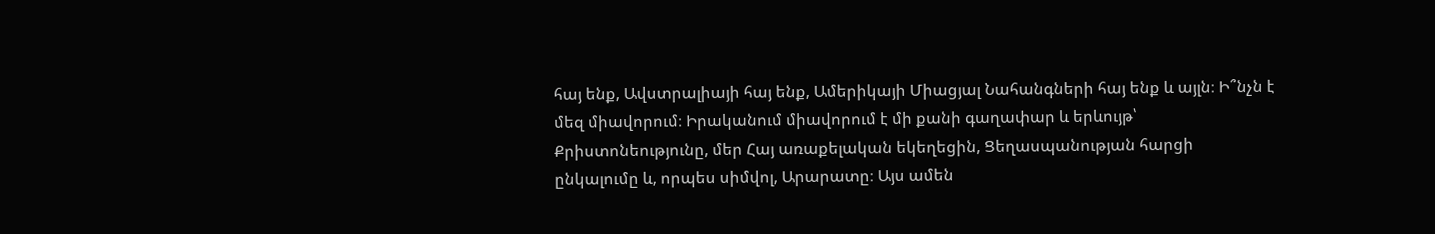հայ ենք, Ավստրալիայի հայ ենք, Ամերիկայի Միացյալ Նահանգների հայ ենք և այլն։ Ի՞նչն է մեզ միավորում։ Իրականում միավորում է մի քանի գաղափար և երևույթ՝ Քրիստոնեությունը, մեր Հայ առաքելական եկեղեցին, Ցեղասպանության հարցի ընկալումը և, որպես սիմվոլ, Արարատը։ Այս ամեն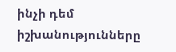ինչի դեմ իշխանությունները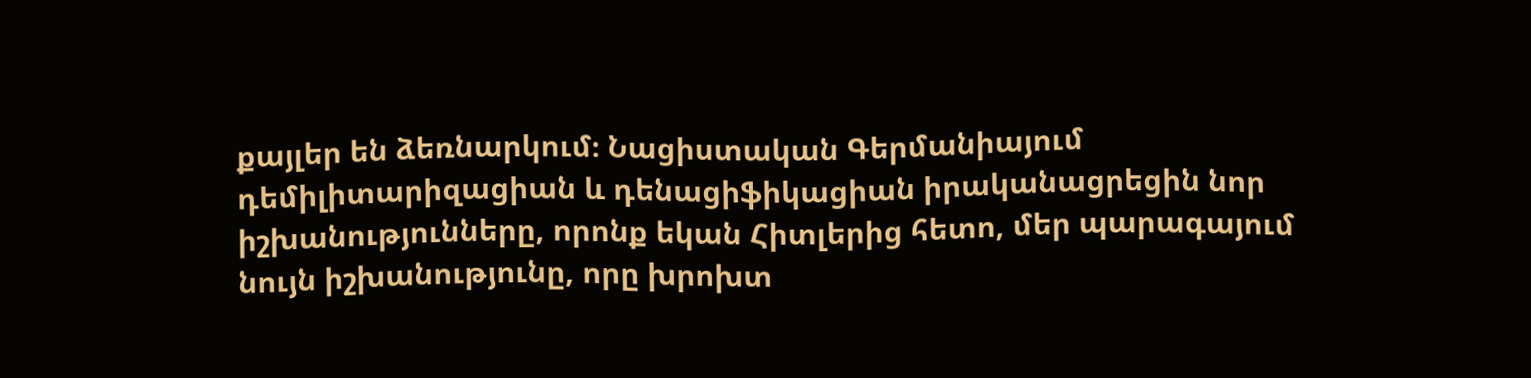քայլեր են ձեռնարկում։ Նացիստական Գերմանիայում դեմիլիտարիզացիան և դենացիֆիկացիան իրականացրեցին նոր իշխանությունները, որոնք եկան Հիտլերից հետո, մեր պարագայում նույն իշխանությունը, որը խրոխտ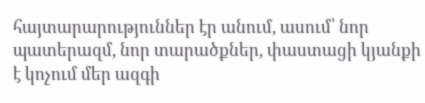հայտարարություններ էր անում, ասում՝ նոր պատերազմ, նոր տարածքներ, փաստացի կյանքի է կոչում մեր ազգի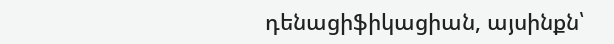դենացիֆիկացիան, այսինքն՝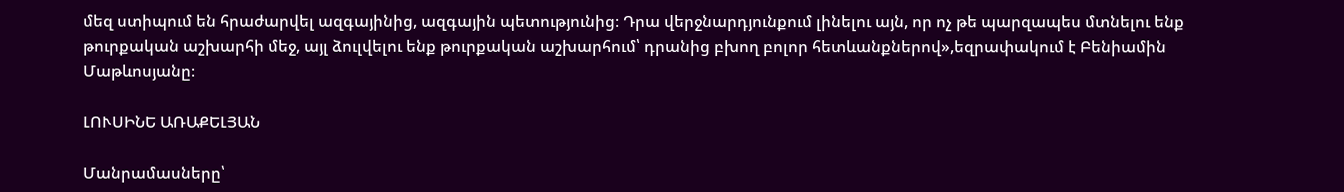մեզ ստիպում են հրաժարվել ազգայինից, ազգային պետությունից։ Դրա վերջնարդյունքում լինելու այն, որ ոչ թե պարզապես մտնելու ենք թուրքական աշխարհի մեջ, այլ ձուլվելու ենք թուրքական աշխարհում՝ դրանից բխող բոլոր հետևանքներով»,եզրափակում է Բենիամին Մաթևոսյանը։

ԼՈՒՍԻՆԵ ԱՌԱՔԵԼՅԱՆ

Մանրամասները՝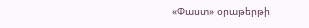«Փաստ» օրաթերթի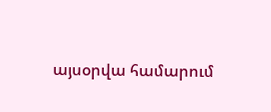այսօրվա համարում